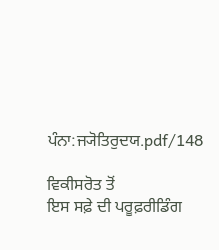ਪੰਨਾ:ਜ੍ਯੋਤਿਰੁਦਯ.pdf/148

ਵਿਕੀਸਰੋਤ ਤੋਂ
ਇਸ ਸਫ਼ੇ ਦੀ ਪਰੂਫ਼ਰੀਡਿੰਗ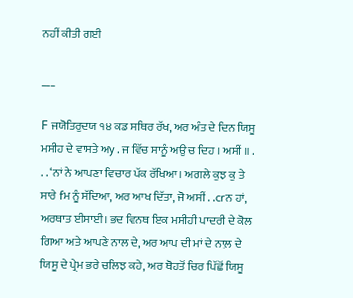ਨਹੀਂ ਕੀਤੀ ਗਈ

___

F ਜਯੋਤਿਰੁਦਯ ੧੪ ਕਡ ਸਥਿਰ ਰੱਖ, ਅਰ ਅੰਤ ਦੇ ਦਿਨ ਯਿਸੂ ਮਸੀਹ ਦੇ ਵਾਸਤੇ ਅy . ਜ ਵਿੱਚ ਸਾਨੂੰ ਅਉ ਚ ਦਿਹ । ਅਸੀਂ ॥ . . . ‘ਨਾਂ ਨੇ ਆਪਣਾ ਵਿਚਾਰ ਪੱਕ ਰੱਖਿਆ। ਅਗਲੇ ਕੁਝ ਕੁ ਤੇ ਸਾਰੇ fਮ ਨੂੰ ਸੱਦਿਆ, ਅਰ ਆਖ ਦਿੱਤਾ, ਜੋ ਅਸੀਂ . .crਨ ਹਾਂ, ਅਰਥਾਤ ਈਸਾਈ। ਭਦ ਵਿਨਥ ਇਕ ਮਸੀਹੀ ਪਾਦਰੀ ਦੇ ਕੋਲ ਗਿਆ ਅਤੇ ਆਪਣੇ ਨਾਲ ਦੇ, ਅਰ ਆਪ ਦੀ ਮਾਂ ਦੇ ਨਾਲ਼ ਦੇ ਯਿਸੂ ਦੇ ਪ੍ਰੇਮ ਭਰੇ ਚਲਿਝ ਕਹੇ, ਅਰ ਥੋਹਤੋਂ ਚਿਰ ਪਿੱਛੋਂ ਯਿਸੂ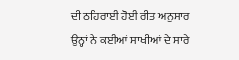ਦੀ ਠਹਿਰਾਈ ਹੋਈ ਰੀਤ ਅਨੁਸਾਰ ਉਨ੍ਹਾਂ ਨੇ ਕਈਆਂ ਸਾਖੀਆਂ ਦੇ ਸਾਰੇ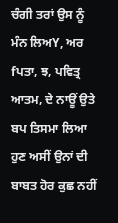ਚੰਗੀ ਤਰਾਂ ਉਸ ਨੂੰ ਮੰਨ ਲਿਅY, ਅਰ fਪਤਾ, ਝ, ਪਵਿਤ੍ਰ ਆਤਮ, ਦੇ ਨਾਊਂ ਉਤੇ ਬਪ ਤਿਸਮਾ ਲਿਆ ਹੁਣ ਅਸੀਂ ਉਨਾਂ ਦੀ ਬਾਬਤ ਹੋਰ ਕੁਛ ਨਹੀਂ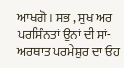ਆਖਗੋ। ਸਭ , ਸੁਖ ਅਰ ਪਰਸਿੰਨਤਾਂ ਉਨਾਂ ਦੀ ਸਾਂ-ਅਰਥਾਤ ਪਰਮੇਸ਼ੁਰ ਦਾ ਓਹ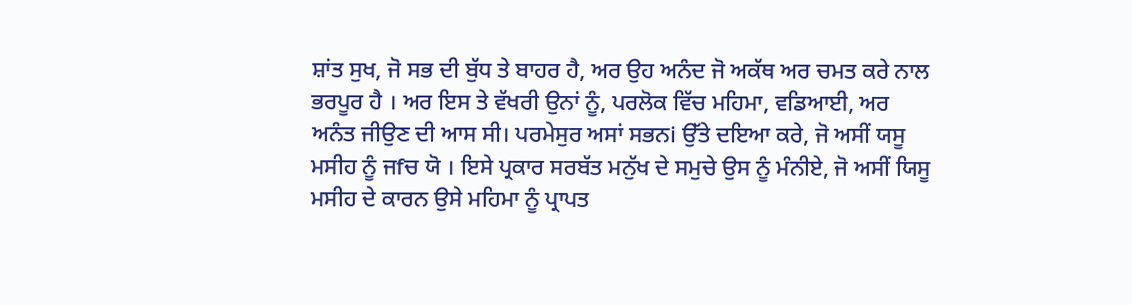ਸ਼ਾਂਤ ਸੁਖ, ਜੋ ਸਭ ਦੀ ਬੁੱਧ ਤੇ ਬਾਹਰ ਹੈ, ਅਰ ਉਹ ਅਨੰਦ ਜੋ ਅਕੱਥ ਅਰ ਚਮਤ ਕਰੇ ਨਾਲ ਭਰਪੂਰ ਹੈ । ਅਰ ਇਸ ਤੇ ਵੱਖਰੀ ਉਨਾਂ ਨੂੰ, ਪਰਲੋਕ ਵਿੱਚ ਮਹਿਮਾ, ਵਡਿਆਈ, ਅਰ ਅਨੰਤ ਜੀਉਣ ਦੀ ਆਸ ਸੀ। ਪਰਮੇਸੁਰ ਅਸਾਂ ਸਭਨi ਉੱਤੇ ਦਇਆ ਕਰੇ, ਜੋ ਅਸੀਂ ਯਸੂ ਮਸੀਹ ਨੂੰ ਜfਚ ਯੋ । ਇਸੇ ਪ੍ਰਕਾਰ ਸਰਬੱਤ ਮਨੁੱਖ ਦੇ ਸਮੁਚੇ ਉਸ ਨੂੰ ਮੰਨੀਏ, ਜੋ ਅਸੀਂ ਯਿਸੂ ਮਸੀਹ ਦੇ ਕਾਰਨ ਉਸੇ ਮਹਿਮਾ ਨੂੰ ਪ੍ਰਾਪਤ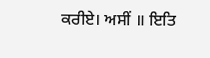ਕਰੀਏ। ਅਸੀਂ ॥ ਇਤਿ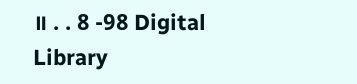॥ . . 8 -98 Digital Library